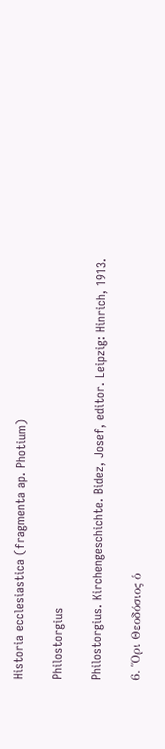Historia ecclesiastica (fragmenta ap. Photium)

Philostorgius

Philostorgius. Kirchengeschichte. Bidez, Josef, editor. Leipzig: Hinrich, 1913.

6. Ὅρι Θεοδόσιος ὁ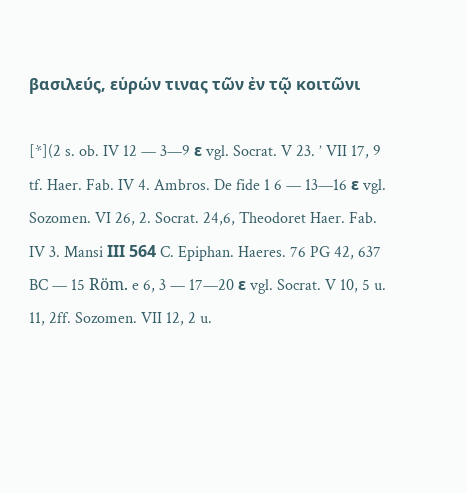βασιλεύς, εὑρών τινας τῶν ἐν τῷ κοιτῶνι

[*](2 s. ob. IV 12 — 3—9 ε vgl. Socrat. V 23. ’ VII 17, 9 tf. Haer. Fab. IV 4. Ambros. De fide 1 6 — 13—16 ε vgl. Sozomen. VI 26, 2. Socrat. 24,6, Theodoret Haer. Fab. IV 3. Mansi ΙΙΙ 564 C. Epiphan. Haeres. 76 PG 42, 637 BC — 15 Röm. e 6, 3 — 17—20 ε vgl. Socrat. V 10, 5 u. 11, 2ff. Sozomen. VII 12, 2 u.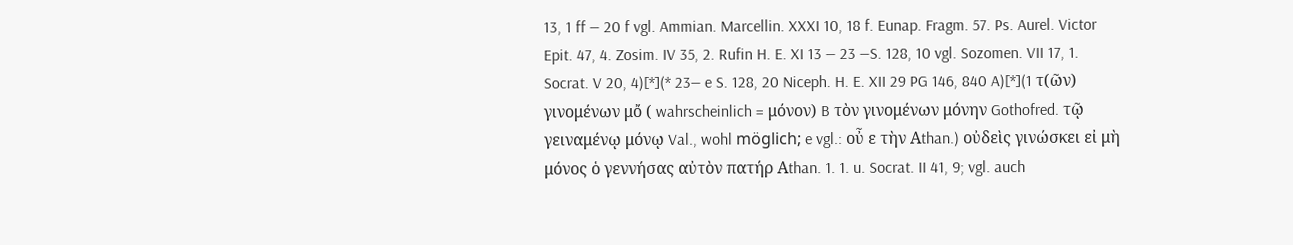13, 1 ff — 20 f vgl. Ammian. Marcellin. XXXI 10, 18 f. Eunap. Fragm. 57. Ps. Aurel. Victor Epit. 47, 4. Zosim. IV 35, 2. Rufin H. E. XI 13 — 23 —S. 128, 10 vgl. Sozomen. VII 17, 1. Socrat. V 20, 4)[*](* 23— e S. 128, 20 Niceph. H. E. XII 29 PG 146, 840 A)[*](1 τ(ῶν) γινομένων μὄ ( wahrscheinlich = μόνον) B τὸν γινομένων μόνην Gothofred. τῷ γειναμένῳ μόνῳ Val., wohl möglich; e vgl.: οὖ ε τὴν Αthan.) οὐδεὶς γινώσκει εἰ μὴ μόνος ὁ γεννήσας αὐτὸν πατήρ Αthan. 1. 1. u. Socrat. II 41, 9; vgl. auch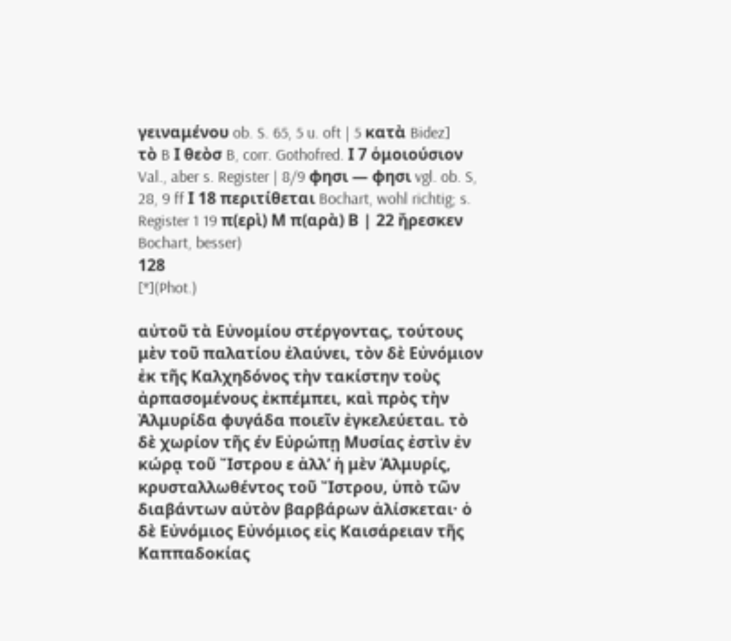γειναμένου ob. S. 65, 5 u. oft | 5 κατὰ Bidez] τὸ B Ι θεὸσ B, corr. Gothofred. Ι 7 ὁμοιούσιον Val., aber s. Register | 8/9 φησι — φησι vgl. ob. S, 28, 9 ff Ι 18 περιτίθεται Bochart, wohl richtig; s. Register 1 19 π(ερὶ) Μ π(αρὰ) Β | 22 ἤρεσκεν Bochart, besser)
128
[*](Phot.)

αὐτοῦ τὰ Εὐνομίου στέργοντας, τούτους μὲν τοῦ παλατίου ἐλαύνει, τὸν δὲ Εὐνόμιον ἐκ τῆς Καλχηδόνος τὴν τακίστην τοὺς ἀρπασομένους ἐκπέμπει, καὶ πρὸς τὴν Ἀλμυρίδα φυγάδα ποιεῖν ἐγκελεύεται. τὸ δὲ χωρίον τῆς έν Εὐρώπῃ Μυσίας ἐστὶν ἐν κώρᾳ τοῦ Ἴστρου ε ἀλλ’ ἡ μὲν Ἁλμυρίς, κρυσταλλωθέντος τοῦ Ἴστρου, ὑπὸ τῶν διαβάντων αὐτὸν βαρβάρων ἁλίσκεται· ὁ δὲ Εὐνόμιος Εὐνόμιος εἰς Καισάρειαν τῆς Καππαδοκίας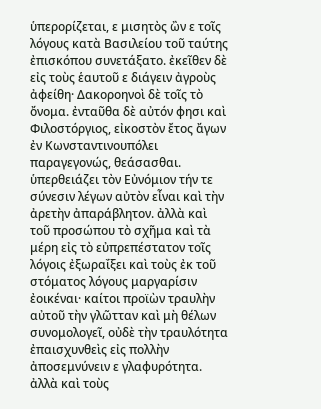ὑπερορίζεται, ε μισητὸς ὢν ε τοῖς λόγους κατὰ Βασιλείου τοῦ ταύτης ἐπισκόπου συνετάξατο. ἐκεῖθεν δὲ εἰς τοὺς ἑαυτοῦ ε διάγειν ἀγροὺς ἀφείθη· Δακοροηνοὶ δὲ τοῖς τὸ ὄνομα. ἐνταῦθα δὲ αὐτόν φησι καὶ Φιλοστόργιος, εἰκοστὸν ἔτος ἄγων ἐν Κωνσταντινουπόλει παραγεγονώς, θεάσασθαι. ὑπερθειάζει τὸν Εὐνόμιον τήν τε σύνεσιν λέγων αὐτὸν εἶναι καὶ τὴν ἀρετὴν ἀπαράβλητον. ἀλλὰ καὶ τοῦ προσώπου τὸ σχῆμα καὶ τὰ μέρη εἰς τὸ εὐπρεπέστατον τοῖς λόγοις ἐξωραΐξει καὶ τοὺς ἐκ τοῦ στόματος λόγους μαργαρίσιν ἐοικέναι· καίτοι προϊὼν τραυλὴν αὐτοῦ τὴν γλῶτταν καὶ μὴ θέλων συνομολογεῖ, οὐδὲ τὴν τραυλότητα ἐπαισχυνθεὶς εἰς πολλὴν ἀποσεμνύνειν ε γλαφυρότητα. ἀλλὰ καὶ τοὺς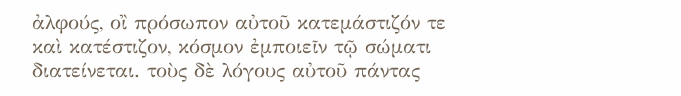ἀλφούς, οἲ πρόσωπον αὐτοῦ κατεμάστιζόν τε καὶ κατέστιζον, κόσμον ἐμποιεῖν τῷ σώματι διατείνεται. τοὺς δὲ λόγους αὐτοῦ πάντας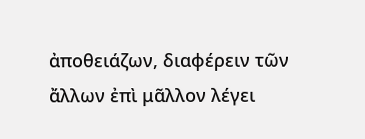ἀποθειάζων, διαφέρειν τῶν ἄλλων ἐπὶ μᾶλλον λέγει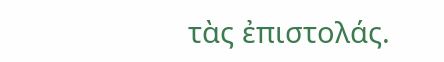τὰς ἐπιστολάς.